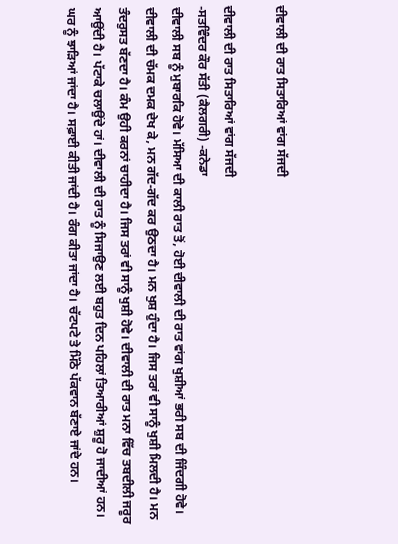ਦੀਵਾਲੀ ਦੀ ਰਾਤ ਸਿਤਾਰਿਆਂ ਵਾਂਗ ਸੱਜਦੀ

ਦੀਵਾਲੀ ਦੀ ਰਾਤ ਸਿਤਾਰਿਆਂ ਵਾਂਗ ਸੱਜਦੀ
-ਸਤਵਿੰਦਰ ਕੌਰ ਸੱਤੀ (ਕੈਲਗਰੀ) -ਕਨੇਡਾ
ਦੀਵਾਲੀ ਸਬ ਨੂੰ ਮੁਬਾਰਕਿ ਹੋਵੇ। ਮੱਸਿਆ ਦੀ ਕਾਲੀ ਰਾਤ ਤੋਂ, ਹੋਈ ਦੀਵਾਲੀ ਦੀ ਰਾਤ ਵਾਂਗ ਖੁਸ਼ੀਆਂ ਭਰੀ ਸਬ ਦੀ ਜਿੰਦਗੀ ਹੋਵੇ। ਦੀਵਾਲੀ ਦੀ ਚੱਮਕ ਦਮਕ ਦੇਖ ਕੇ, ਮਨ ਗੱਦ-ਗੱਦ ਕਰ ਉਠਦਾ ਹੈ। ਮਨ ਖੁਸ਼ ਹੁੰਦਾ ਹੈ। ਜਿਸ ਤਰਾਂ ਵੀ ਸਾਨੂੰ ਖੁਸ਼ੀ ਮਿਲਦੀ ਹੈ। ਮਨ ਤੰਦਰੁਸਤ ਬੱਣਦਾ ਹੈ। ਕੰਮ ਉਹੀ ਕਰਨਾਂ ਚਾਹੀਦਾ ਹੈ। ਜਿਸ ਤਰਾਂ ਵੀ ਸਾਨੂੰ ਖੁਸ਼ੀ ਹੋਵੇ। ਦੀਵਾਲੀ ਦੀ ਰਾਤ ਮਨਾ ਵਿੱਚ ਤਬਦੀਲੀ ਜਰੂਰ ਆਉਂਦੀ ਹੈ। ਪੱਟਾਕੇ ਚਲਾਉਂਦੇ ਹਾਂ। ਦੀਵਾਲੀ ਦੀ ਰਾਤ ਨੂੰ ਸਿਜਾਉਣ ਲਈ ਬਹੁਤ ਦਿਨ ਪਹਿਲਾਂ ਤਿਆਰੀਆਂ ਸ਼ੁਰੂ ਹੋ ਜਾਦੀਆਂ ਹਨ। ਘਰ ਨੂੰ ਝਾੜਿਆਂ ਜਾਂਦਾ ਹੈ। ਸਫ਼ਾਈ ਕੀਤੀ ਜਾਂਦੀ ਹੈ। ਰੰਗ ਕੀਤਾ ਜਾਂਦਾ ਹੈ। ਚੱਟਪਟੇ ਤੇ ਮਿੱਠੇ ਪੱਕਵਾਨ ਬੱਣਾਏ ਜਾਂਦੇ ਹਨ।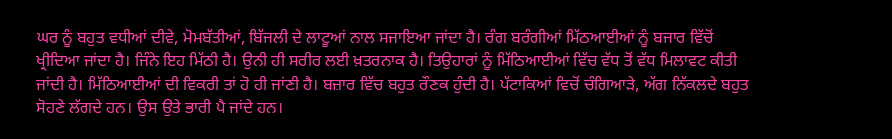ਘਰ ਨੂੰ ਬਹੁਤ ਵਧੀਆਂ ਦੀਵੇ, ਮੋਮਬੱਤੀਆਂ, ਬਿੱਜਲੀ ਦੇ ਲਾਟੂਆਂ ਨਾਲ ਸਜਾਇਆ ਜਾਂਦਾ ਹੈ। ਰੰਗ ਬਰੰਗੀਆਂ ਮਿੱਠਆਈਆਂ ਨੂੰ ਬਜਾਰ ਵਿੱਚੋਂ ਖ੍ਰੀਦਿਆ ਜਾਂਦਾ ਹੈ। ਜਿੰਨੇ ਇਹ ਮਿੱਠੀ ਹੈ। ਉਨੀ ਹੀ ਸਰੀਰ ਲਈ ਖ਼ਤਰਨਾਕ ਹੈ। ਤਿਉਹਾਰਾਂ ਨੂੰ ਮਿੱਠਿਆਈਆਂ ਵਿੱਚ ਵੱਧ ਤੋਂ ਵੱਧ ਮਿਲਾਵਟ ਕੀਤੀ ਜਾਂਦੀ ਹੈ। ਮਿੱਠਿਆਈਆਂ ਦੀ ਵਿਕਰੀ ਤਾਂ ਹੋ ਹੀ ਜਾਂਣੀ ਹੈ। ਬਜ਼ਾਰ ਵਿੱਚ ਬਹੁਤ ਰੌਣਕ ਹੁੰਦੀ ਹੈ। ਪੱਟਾਕਿਆਂ ਵਿਚੋਂ ਚੰਗਿਆੜੇ, ਅੱਗ ਨਿੱਕਲਦੇ ਬਹੁਤ ਸੋਹਣੇ ਲੱਗਦੇ ਹਨ। ਉਸ ਉਤੇ ਭਾਰੀ ਪੈ ਜਾਂਦੇ ਹਨ।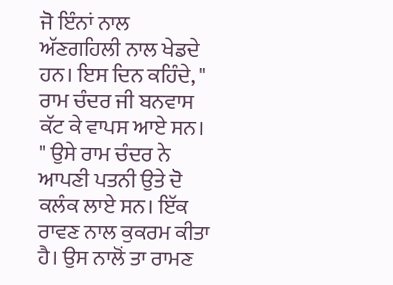ਜੋ ਇੰਨਾਂ ਨਾਲ ਅੱਣਗਹਿਲੀ ਨਾਲ ਖੇਡਦੇ ਹਨ। ਇਸ ਦਿਨ ਕਹਿੰਦੇ, " ਰਾਮ ਚੰਦਰ ਜੀ ਬਨਵਾਸ ਕੱਟ ਕੇ ਵਾਪਸ ਆਏ ਸਨ। " ਉਸੇ ਰਾਮ ਚੰਦਰ ਨੇ ਆਪਣੀ ਪਤਨੀ ਉਤੇ ਦੋ ਕਲੰਕ ਲਾਏ ਸਨ। ਇੱਕ ਰਾਵਣ ਨਾਲ ਕੁਕਰਮ ਕੀਤਾ ਹੈ। ਉਸ ਨਾਲੋਂ ਤਾ ਰਾਮਣ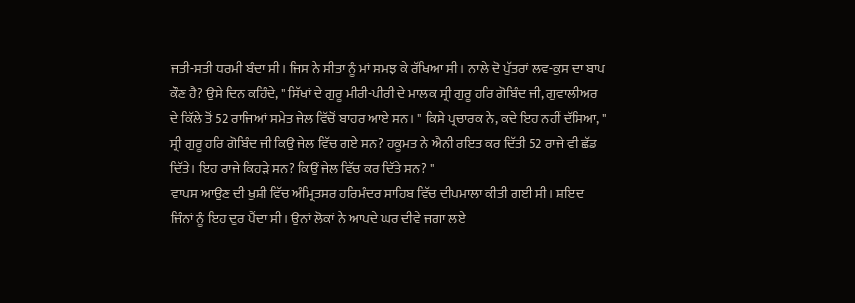ਜਤੀ-ਸਤੀ ਧਰਮੀ ਬੰਦਾ ਸੀ। ਜਿਸ ਨੇ ਸੀਤਾ ਨੂੰ ਮਾਂ ਸਮਝ ਕੇ ਰੱਖਿਆ ਸੀ। ਨਾਲੇ ਦੋ ਪੁੱਤਰਾਂ ਲਵ-ਕੁਸ ਦਾ ਬਾਪ ਕੌਣ ਹੈ? ਉਸੇ ਦਿਨ ਕਹਿੰਦੇ, " ਸਿੱਖਾਂ ਦੇ ਗੁਰੂ ਮੀਰੀ-ਪੀਰੀ ਦੇ ਮਾਲਕ ਸ੍ਰੀ ਗੁਰੂ ਹਰਿ ਗੋਬਿੰਦ ਜੀ, ਗੁਵਾਲੀਅਰ ਦੇ ਕਿੱਲੇ ਤੋਂ 52 ਰਾਜਿਆਂ ਸਮੇਤ ਜੇਲ ਵਿੱਚੋਂ ਬਾਹਰ ਆਏ ਸਨ। " ਕਿਸੇ ਪ੍ਰਚਾਰਕ ਨੇ, ਕਦੇ ਇਹ ਨਹੀਂ ਦੱਸਿਆ, " ਸ੍ਰੀ ਗੁਰੂ ਹਰਿ ਗੋਬਿੰਦ ਜੀ ਕਿਉ ਜੇਲ ਵਿੱਚ ਗਏ ਸਨ? ਹਕੂਮਤ ਨੇ ਐਨੀ ਰਇਤ ਕਰ ਦਿੱਤੀ 52 ਰਾਜੇ ਵੀ ਛੱਡ ਦਿੱਤੇ। ਇਹ ਰਾਜੇ ਕਿਹੜੇ ਸਨ? ਕਿਉਂ ਜੇਲ ਵਿੱਚ ਕਰ ਦਿੱਤੇ ਸਨ? "
ਵਾਪਸ ਆਉਣ ਦੀ ਖੁਸ਼ੀ ਵਿੱਚ ਅੰਮ੍ਰਿਤਸਰ ਹਰਿਮੰਦਰ ਸਾਹਿਬ ਵਿੱਚ ਦੀਪਮਾਲਾ ਕੀਤੀ ਗਈ ਸੀ। ਸ਼ਇਦ ਜਿੰਨਾਂ ਨੂੰ ਇਹ ਦੁਰ ਪੈਂਦਾ ਸੀ। ਉਨਾਂ ਲੋਕਾਂ ਨੇ ਆਪਦੇ ਘਰ ਦੀਵੇ ਜਗਾ ਲਏ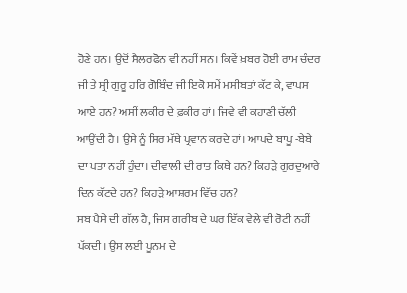ਹੋਣੇ ਹਨ। ਉਦੋਂ ਸੈਲਰਫੋਨ ਵੀ ਨਹੀਂ ਸਨ। ਕਿਵੇਂ ਖ਼ਬਰ ਹੋਈ ਰਾਮ ਚੰਦਰ ਜੀ ਤੇ ਸ੍ਰੀ ਗੁਰੂ ਹਰਿ ਗੋਬਿੰਦ ਜੀ ਇਕੋ ਸਮੇਂ ਮਸੀਬਤਾਂ ਕੱਟ ਕੇ, ਵਾਪਸ ਆਏ ਹਨ? ਅਸੀਂ ਲਕੀਰ ਦੇ ਫ਼ਕੀਰ ਹਾਂ। ਜਿਵੇ ਵੀ ਕਹਾਣੀ ਚੱਲੀ ਆਉਂਦੀ ਹੈ। ਉਸੇ ਨੂੰ ਸਿਰ ਮੱਥੇ ਪ੍ਰਵਾਨ ਕਰਦੇ ਹਾਂ। ਆਪਦੇ ਬਾਪੂ -ਬੇਬੇ ਦਾ ਪਤਾ ਨਹੀਂ ਹੁੰਦਾ। ਦੀਵਾਲੀ ਦੀ ਰਾਤ ਕਿਥੇ ਹਨ? ਕਿਹੜੇ ਗੁਰਦੁਆਰੇ ਦਿਨ ਕੱਟਦੇ ਹਨ? ਕਿਹੜੇ ਆਸ਼ਰਮ ਵਿੱਚ ਹਨ?
ਸਬ ਪੈਸੇ ਦੀ ਗੱਲ ਹੈ, ਜਿਸ ਗਰੀਬ ਦੇ ਘਰ ਇੱਕ ਵੇਲੇ ਵੀ ਰੋਟੀ ਨਹੀਂ ਪੱਕਦੀ। ਉਸ ਲਈ ਪੂਨਮ ਦੇ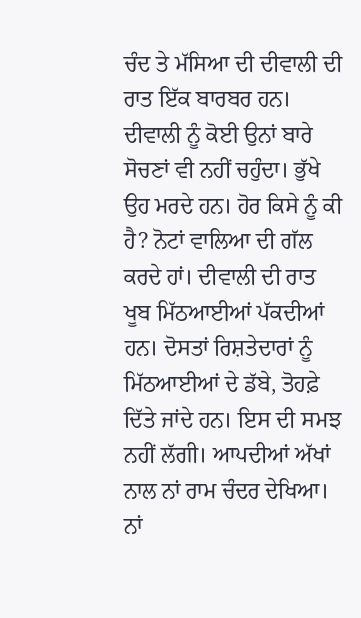ਚੰਦ ਤੇ ਮੱਸਿਆ ਦੀ ਦੀਵਾਲੀ ਦੀ ਰਾਤ ਇੱਕ ਬਾਰਬਰ ਹਨ। ਦੀਵਾਲੀ ਨੂੰ ਕੋਈ ਉਨਾਂ ਬਾਰੇ ਸੋਚਣਾਂ ਵੀ ਨਹੀਂ ਚਹੁੰਦਾ। ਭੁੱਖੇ ਉਹ ਮਰਦੇ ਹਨ। ਹੋਰ ਕਿਸੇ ਨੂੰ ਕੀ ਹੈ? ਨੋਟਾਂ ਵਾਲਿਆ ਦੀ ਗੱਲ ਕਰਦੇ ਹਾਂ। ਦੀਵਾਲੀ ਦੀ ਰਾਤ ਖੂਬ ਮਿੱਠਆਈਆਂ ਪੱਕਦੀਆਂ ਹਨ। ਦੋਸਤਾਂ ਰਿਸ਼ਤੇਦਾਰਾਂ ਨੂੰ ਮਿੱਠਆਈਆਂ ਦੇ ਡੱਬੇ, ਤੋਹਫ਼ੇ ਦਿੱਤੇ ਜਾਂਦੇ ਹਨ। ਇਸ ਦੀ ਸਮਝ ਨਹੀਂ ਲੱਗੀ। ਆਪਦੀਆਂ ਅੱਖਾਂ ਨਾਲ ਨਾਂ ਰਾਮ ਚੰਦਰ ਦੇਖਿਆ। ਨਾਂ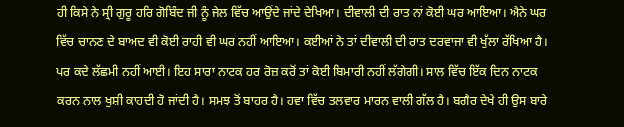ਹੀ ਕਿਸੇ ਨੇ ਸ੍ਰੀ ਗੁਰੂ ਹਰਿ ਗੋਬਿੰਦ ਜੀ ਨੂੰ ਜੇਲ ਵਿੱਚ ਆਉਂਦੇ ਜਾਂਦੇ ਦੇਖਿਆ। ਦੀਵਾਲੀ ਦੀ ਰਾਤ ਨਾਂ ਕੋਈ ਘਰ ਆਇਆ। ਐਨੇ ਘਰ ਵਿੱਚ ਚਾਨਣ ਦੇ ਬਾਅਦ ਵੀ ਕੋਈ ਰਾਹੀ ਵੀ ਘਰ ਨਹੀਂ ਆਇਆ। ਕਈਆਂ ਨੇ ਤਾਂ ਦੀਵਾਲੀ ਦੀ ਰਾਤ ਦਰਵਾਜਾ ਵੀ ਖੁੱਲਾ ਰੱਖਿਆ ਹੈ। ਪਰ ਕਦੇ ਲੱਛਮੀ ਨਹੀਂ ਆਈ। ਇਹ ਸਾਰਾ ਨਾਟਕ ਹਰ ਰੋਜ਼ ਕਰੋਂ ਤਾਂ ਕੋਈ ਬਿਮਾਰੀ ਨਹੀਂ ਲੱਗੇਗੀ। ਸਾਲ ਵਿੱਚ ਇੱਕ ਦਿਨ ਨਾਟਕ ਕਰਨ ਨਾਲ ਖੁਸ਼ੀ ਕਾਹਦੀ ਹੋ ਜਾਂਦੀ ਹੈ। ਸਮਝ ਤੋਂ ਬਾਹਰ ਹੈ। ਹਵਾ ਵਿੱਚ ਤਲਵਾਰ ਮਾਰਨ ਵਾਲੀ ਗੱਲ ਹੈ। ਬਗੈਰ ਦੇਖੇ ਹੀ ਉਸ ਬਾਰੇ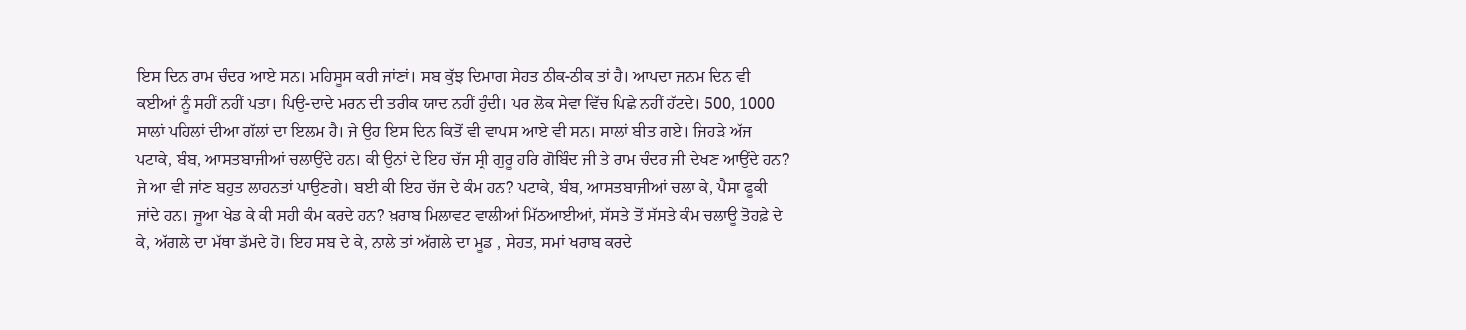ਇਸ ਦਿਨ ਰਾਮ ਚੰਦਰ ਆਏ ਸਨ। ਮਹਿਸੂਸ ਕਰੀ ਜਾਂਣਾਂ। ਸਬ ਕੁੱਝ ਦਿਮਾਗ ਸੇਹਤ ਠੀਕ-ਠੀਕ ਤਾਂ ਹੈ। ਆਪਦਾ ਜਨਮ ਦਿਨ ਵੀ ਕਈਆਂ ਨੂੰ ਸਹੀਂ ਨਹੀਂ ਪਤਾ। ਪਿਉ-ਦਾਦੇ ਮਰਨ ਦੀ ਤਰੀਕ ਯਾਦ ਨਹੀਂ ਹੁੰਦੀ। ਪਰ ਲੋਕ ਸੇਵਾ ਵਿੱਚ ਪਿਛੇ ਨਹੀਂ ਹੱਟਦੇ। 500, 1000 ਸਾਲਾਂ ਪਹਿਲਾਂ ਦੀਆ ਗੱਲਾਂ ਦਾ ਇਲਮ ਹੈ। ਜੇ ਉਹ ਇਸ ਦਿਨ ਕਿਤੋਂ ਵੀ ਵਾਪਸ ਆਏ ਵੀ ਸਨ। ਸਾਲਾਂ ਬੀਤ ਗਏ। ਜਿਹੜੇ ਅੱਜ ਪਟਾਕੇ, ਬੰਬ, ਆਸਤਬਾਜੀਆਂ ਚਲਾਉਂਦੇ ਹਨ। ਕੀ ਉਨਾਂ ਦੇ ਇਹ ਚੱਜ ਸ੍ਰੀ ਗੁਰੂ ਹਰਿ ਗੋਬਿੰਦ ਜੀ ਤੇ ਰਾਮ ਚੰਦਰ ਜੀ ਦੇਖਣ ਆਉਂਦੇ ਹਨ? ਜੇ ਆ ਵੀ ਜਾਂਣ ਬਹੁਤ ਲਾਹਨਤਾਂ ਪਾਉਣਗੇ। ਬਈ ਕੀ ਇਹ ਚੱਜ ਦੇ ਕੰਮ ਹਨ? ਪਟਾਕੇ, ਬੰਬ, ਆਸਤਬਾਜੀਆਂ ਚਲਾ ਕੇ, ਪੈਸਾ ਫੂਕੀ ਜਾਂਦੇ ਹਨ। ਜੂਆ ਖੇਡ ਕੇ ਕੀ ਸਹੀ ਕੰਮ ਕਰਦੇ ਹਨ? ਖ਼ਰਾਬ ਮਿਲਾਵਟ ਵਾਲੀਆਂ ਮਿੱਠਆਈਆਂ, ਸੱਸਤੇ ਤੋਂ ਸੱਸਤੇ ਕੰਮ ਚਲਾਊ ਤੋਹਫ਼ੇ ਦੇ ਕੇ, ਅੱਗਲੇ ਦਾ ਮੱਥਾ ਡੱਮਦੇ ਹੋ। ਇਹ ਸਬ ਦੇ ਕੇ, ਨਾਲੇ ਤਾਂ ਅੱਗਲੇ ਦਾ ਮੂਡ , ਸੇਹਤ, ਸਮਾਂ ਖਰਾਬ ਕਰਦੇ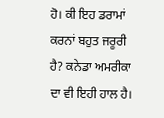ਹੋ। ਕੀ ਇਹ ਡਰਾਮਾਂ ਕਰਨਾਂ ਬਹੁਤ ਜਰੂਰੀ ਹੈ? ਕਨੇਡਾ ਅਮਰੀਕਾ ਦਾ ਵੀ ਇਹੀ ਹਾਲ ਹੈ।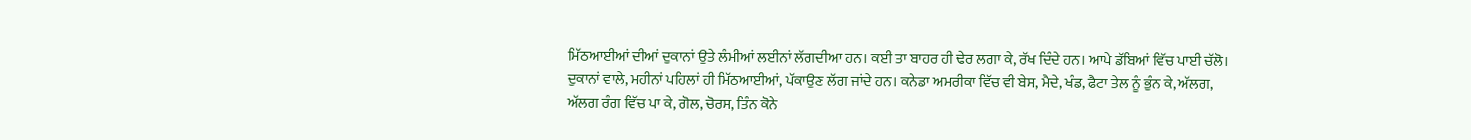ਮਿੱਠਆਈਆਂ ਦੀਆਂ ਦੁਕਾਨਾਂ ਉਤੇ ਲੰਮੀਆਂ ਲਈਨਾਂ ਲੱਗਦੀਆ ਹਨ। ਕਈ ਤਾ ਬਾਹਰ ਹੀ ਢੇਰ ਲਗਾ ਕੇ, ਰੱਖ ਦਿੰਦੇ ਹਨ। ਆਪੇ ਡੱਬਿਆਂ ਵਿੱਚ ਪਾਈ ਚੱਲੋ। ਦੁਕਾਨਾਂ ਵਾਲੇ, ਮਹੀਨਾਂ ਪਹਿਲਾਂ ਹੀ ਮਿੱਠਆਈਆਂ, ਪੱਕਾਉਣ ਲੱਗ ਜਾਂਦੇ ਹਨ। ਕਨੇਡਾ ਅਮਰੀਕਾ ਵਿੱਚ ਵੀ ਬੇਸ, ਮੈਦੇ, ਖੰਡ, ਫੈਟਾ ਤੇਲ ਨੂੰ ਭੁੰਨ ਕੇ, ਅੱਲਗ, ਅੱਲਗ ਰੰਗ ਵਿੱਚ ਪਾ ਕੇ, ਗੋਲ, ਚੋਰਸ, ਤਿੰਨ ਕੋਨੇ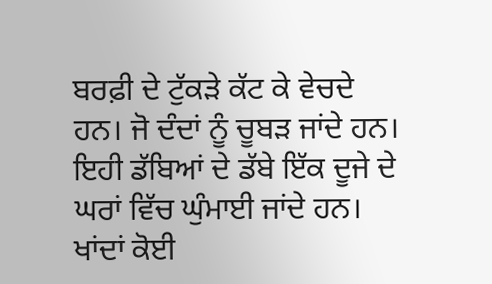ਬਰਫ਼ੀ ਦੇ ਟੁੱਕੜੇ ਕੱਟ ਕੇ ਵੇਚਦੇ ਹਨ। ਜੋ ਦੰਦਾਂ ਨੂੰ ਚੂਬੜ ਜਾਂਦੇ ਹਨ। ਇਹੀ ਡੱਬਿਆਂ ਦੇ ਡੱਬੇ ਇੱਕ ਦੂਜੇ ਦੇ ਘਰਾਂ ਵਿੱਚ ਘੁੰਮਾਈ ਜਾਂਦੇ ਹਨ। ਖਾਂਦਾਂ ਕੋਈ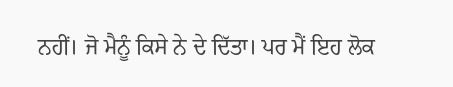ਨਹੀਂ। ਜੋ ਮੈਨੂੰ ਕਿਸੇ ਨੇ ਦੇ ਦਿੱਤਾ। ਪਰ ਮੈਂ ਇਹ ਲੋਕ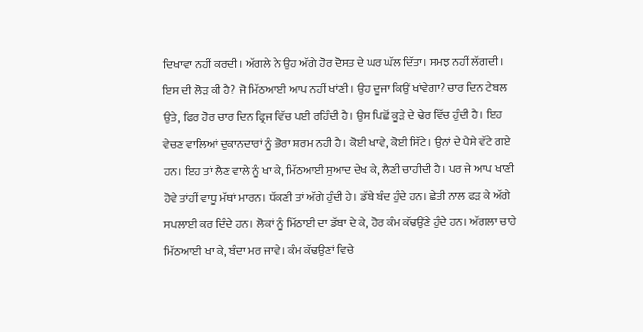ਦਿਖਾਵਾ ਨਹੀਂ ਕਰਦੀ। ਅੱਗਲੇ ਨੇ ਉਹ ਅੱਗੇ ਹੋਰ ਦੋਸਤ ਦੇ ਘਰ ਘੱਲ ਦਿੱਤਾ। ਸਮਝ ਨਹੀਂ ਲੱਗਦੀ। ਇਸ ਦੀ ਲੋੜ ਕੀ ਹੈ? ਜੋ ਮਿੱਠਆਈ ਆਪ ਨਹੀਂ ਖਾਂਣੀ। ਉਹ ਦੂਜਾ ਕਿਉਂ ਖਾਂਵੇਗਾ? ਚਾਰ ਦਿਨ ਟੇਬਲ ਉਤੇ, ਫਿਰ ਹੋਰ ਚਾਰ ਦਿਨ ਫ੍ਰਿਜ ਵਿੱਚ ਪਈ ਰਹਿੰਦੀ ਹੈ। ਉਸ ਪਿਛੋਂ ਕੂੜੇ ਦੇ ਢੇਰ ਵਿੱਚ ਹੁੰਦੀ ਹੈ। ਇਹ ਵੇਚਣ ਵਾਲਿਆਂ ਦੁਕਾਨਦਾਰਾਂ ਨੂੰ ਭੋਰਾ ਸ਼ਰਮ ਨਹੀ ਹੈ। ਕੋਈ ਖਾਵੇ, ਕੋਈ ਸਿੱਟੇ। ਉਨਾਂ ਦੇ ਪੈਸੇ ਵੱਟੇ ਗਏ ਹਨ। ਇਹ ਤਾਂ ਲੈਣ ਵਾਲੇ ਨੂੰ ਖਾ ਕੇ, ਮਿੱਠਆਈ ਸੁਆਦ ਦੇਖ ਕੇ, ਲੈਣੀ ਚਾਹੀਦੀ ਹੈ। ਪਰ ਜੇ ਆਪ ਖਾਣੀ ਹੋਵੇ ਤਾਂਹੀਂ ਵਾਧੂ ਮੱਥਾਂ ਮਾਰਨ। ਧੱਕਣੀ ਤਾਂ ਅੱਗੇ ਹੁੰਦੀ ਹੇ। ਡੱਬੇ ਬੰਦ ਹੁੰਦੇ ਹਨ। ਛੇਤੀ ਨਾਲ ਫੜ ਕੇ ਅੱਗੇ ਸਪਲਾਈ ਕਰ ਦਿੰਦੇ ਹਨ। ਲੋਕਾਂ ਨੂੰ ਮਿੱਠਾਈ ਦਾ ਡੱਬਾ ਦੇ ਕੇ, ਹੋਰ ਕੰਮ ਕੱਢਉਂਣੇ ਹੁੰਦੇ ਹਨ। ਅੱਗਲਾ ਚਾਹੇ ਮਿੱਠਆਈ ਖਾ ਕੇ, ਬੰਦਾ ਮਰ ਜਾਵੇ। ਕੰਮ ਕੱਢਉਣਾਂ ਵਿਚੇ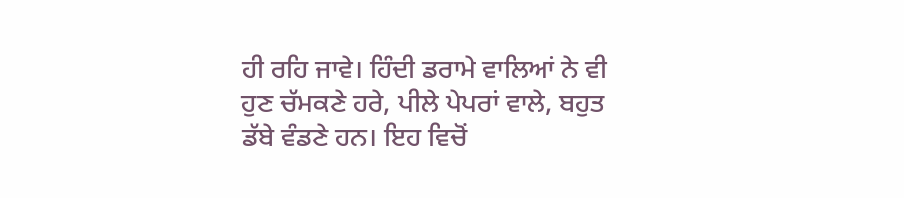ਹੀ ਰਹਿ ਜਾਵੇ। ਹਿੰਦੀ ਡਰਾਮੇ ਵਾਲਿਆਂ ਨੇ ਵੀ ਹੁਣ ਚੱਮਕਣੇ ਹਰੇ, ਪੀਲੇ ਪੇਪਰਾਂ ਵਾਲੇ, ਬਹੁਤ ਡੱਬੇ ਵੰਡਣੇ ਹਨ। ਇਹ ਵਿਚੋਂ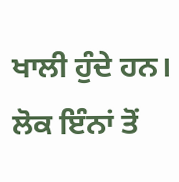ਖਾਲੀ ਹੁੰਦੇ ਹਨ। ਲੋਕ ਇੰਨਾਂ ਤੋਂ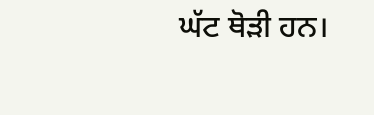ਘੱਟ ਥੋੜੀ ਹਨ।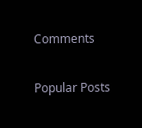Comments

Popular Posts